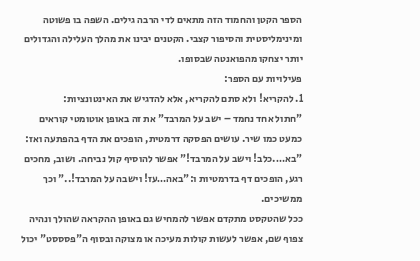הספר הקטן והחמוד הזה מתאים לדי הרבה גילים. השפה בו פשוטה ומינימליסטית והסיפור קצבי. הקטנים יבינו את מהלך העלילה והגדולים יותר יצחקו מהפואנטה שבסופו.
פעילויות עם הספר:
1. להקריא! ולא סתם להקריא, אלא להדגיש את האינטונציות:
"חתול אחד נחמד – ישב על המרבד" את זה באופן אוטומטי קוראים כמעט כמו שיר. עושים הפסקה דרמטית, הופכים את הדף בהפתעה ואז: "בא….כלב! וישב על המרבד!" אפשר להוסיף קול נביחה. ושוב, מחכים רגע, הופכים דף בדרמטיות ו:"באה…עז! וישבה על המרבד!.." וכך ממשיכים.
ככל שהטקסט מתקדם אפשר להמחיש גם באופן ההקראה שהולך ונהיה צפוף שם, אפשר לעשות קולות מעיכה או מצוקה ובסוף ה"פסססט" יכול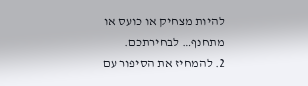להיות מצחיק או כועס או מתחנף… לבחירתכם.
2. להמחיז את הסיפור עם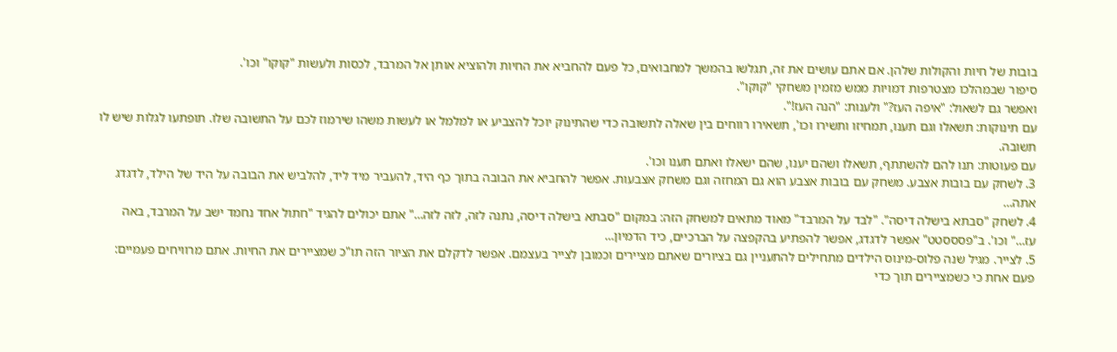בובות של חיות והקולות שלהן. אם אתם עושים את זה, תגלשו בהמשך למחבואים, כל פעם להחביא את החיות ולהוציא אותן אל המרבד, לכסות ולעשות "קוקו" וכו'.
סיפור שבמהלכו מצטרפות דמויות ממש מזמין משחקי "קוקו".
ואפשר גם לשאול: "איפה העז?" ולענות: "הנה העז!".
עם תינוקות: תשאלו וגם תענו, תמחיזו ותשירו וכו', תשאירו רווחים בין שאלה לתשובה כדי שהתינוק יוכל להצביע או למלמל או לעשות משהו שירמוז לכם על התשובה שלו. תופתעו לגלות שיש לו תשובה.
עם פעוטות: תנו להם להשתתף, תשאלו ושהם יענו, שהם ישאלו ואתם תענו וכו'.
3. לשחק עם בובות אצבע. משחק עם בובות אצבע הוא גם המחזה וגם משחק אצבעות. אפשר להחביא את הבובה בתוך כף היד, להעביר מיד ליד, להלביש את הבובה על היד של הילד, לדגדג אתה…
4. לשחק "סבתא בישלה דיסה". "לבד על המרבד" מאוד מתאים למשחק הזה: במקום "סבתא בישלה דיסה, נתנה לזה, לזה לזה…" אתם יכולים להגיד "חתול אחד נחמד ישב על המרבד, באה עז…" וכו'. ב"פסססטט" אפשר לדגדג, אפשר להפתיע בהקפצה על הברכיים, כיד הדמיון…
5. לצייר. מגיל שנה פלוס-מינוס הילדים מתחילים להתעניין גם בציורים שאתם מציירים וכמובן לצייר בעצמם. אפשר לדקלם את הציור הזה תו"כ שמציירים את החיות. אתם מרוויחים פעמיים: פעם אחת כי כשמציירים תוך כדי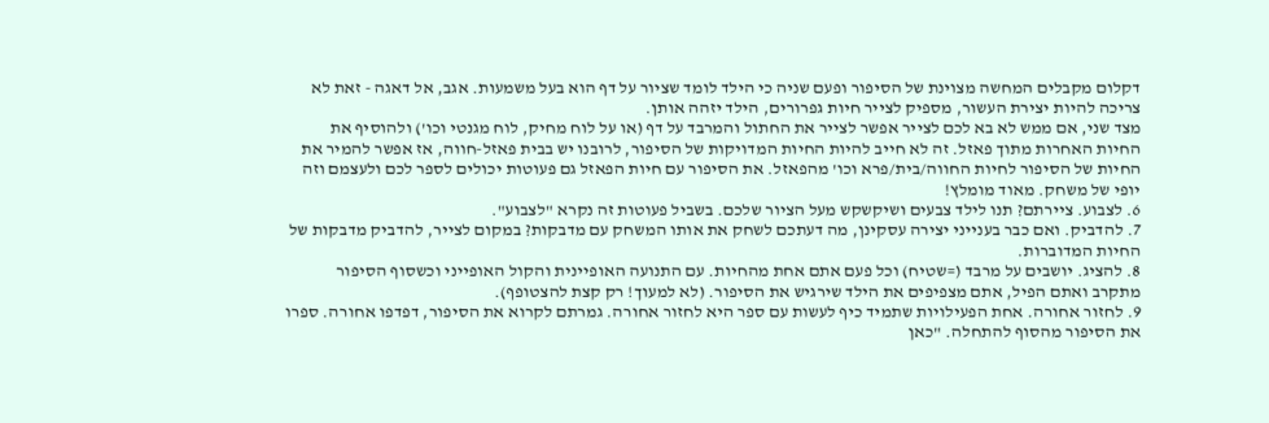דקלום מקבלים המחשה מצוינת של הסיפור ופעם שניה כי הילד לומד שציור על דף הוא בעל משמעות. אגב, אל דאגה - זאת לא צריכה להיות יצירת העשור, מספיק לצייר חיות גפרורים, הילד יזהה אותן.
מצד שני, אם ממש לא בא לכם לצייר אפשר לצייר את החתול והמרבד על דף (או על לוח מחיק, לוח מגנטי וכו') ולהוסיף את החיות האחרות מתוך פאזל. זה לא חייב להיות החיות המדויקות של הסיפור, לרובנו יש בבית פאזל-חווה, אז אפשר להמיר את החיות של הסיפור לחיות החווה/בית/פרא וכו' מהפאזל. את הסיפור עם חיות הפאזל גם פעוטות יכולים לספר לכם ולעצמם וזה יופי של משחק. מאוד מומלץ!
6. לצבוע. ציירתם? תנו לילד צבעים ושיקשקש מעל הציור שלכם. בשביל פעוטות זה נקרא "לצבוע".
7. להדביק. ואם כבר בענייני יצירה עסקינן, מה דעתכם לשחק את אותו המשחק עם מדבקות? במקום לצייר, להדביק מדבקות של החיות המדוברות.
8. להציג. יושבים על מרבד (=שטיח) וכל פעם אתם אחת מהחיות. עם התנועה האופיינית והקול האופייני וכשסוף הסיפור מתקרב ואתם הפיל, אתם מצפיפים את הילד שירגיש את הסיפור. (לא למעוך! רק קצת להצטופף).
9. לחזור אחורה. אחת הפעילויות שתמיד כיף לעשות עם ספר היא לחזור אחורה. גמרתם לקרוא את הסיפור, דפדפו אחורה. ספרו את הסיפור מהסוף להתחלה. "כאן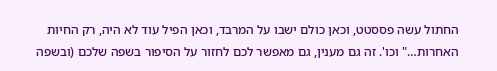החתול עשה פססטט, וכאן כולם ישבו על המרבד, וכאן הפיל עוד לא היה, רק החיות האחרות…" וכו'. זה גם מענין, גם מאפשר לכם לחזור על הסיפור בשפה שלכם (ובשפה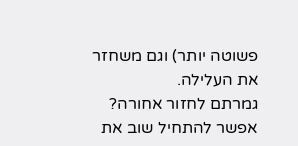פשוטה יותר) וגם משחזר את העלילה.
גמרתם לחזור אחורה? אפשר להתחיל שוב את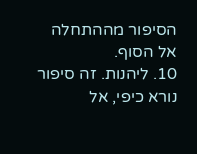הסיפור מההתחלה אל הסוף.
10. ליהנות. זה סיפור נורא כיפי, אל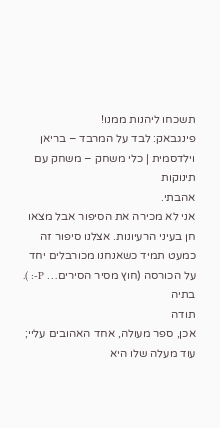תשכחו ליהנות ממנו!
פינגבאק: לבד על המרבד – בריאן וילדסמית | כלי משחק – משחק עם תינוקות
אהבתי.
אני לא מכירה את הסיפור אבל מצאו חן בעיני הרעיונות. אצלנו סיפור זה כמעט תמיד כשאנחנו מכורבלים יחד על הכורסה (חוץ מסיר הסירים… P-: ).
בתיה
תודה
אכן, ספר מעולה, אחד האהובים עליי; עוד מעלה שלו היא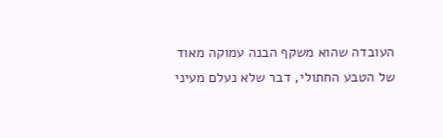העובדה שהוא משקף הבנה עמוקה מאוד של הטבע החתולי, דבר שלא נעלם מעיני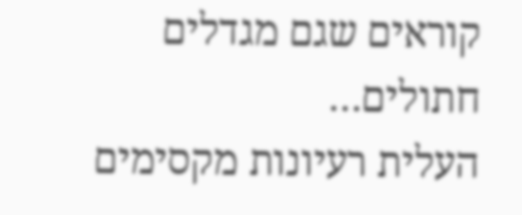קוראים שגם מגדלים חתולים…
העלית רעיונות מקסימים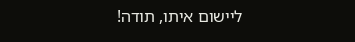ליישום איתו, תודה!